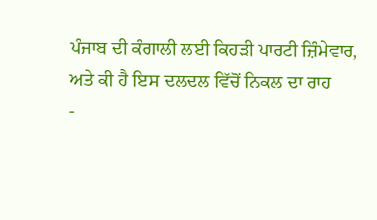ਪੰਜਾਬ ਦੀ ਕੰਗਾਲੀ ਲਈ ਕਿਹੜੀ ਪਾਰਟੀ ਜ਼ਿੰਮੇਵਾਰ, ਅਤੇ ਕੀ ਹੈ ਇਸ ਦਲਦਲ ਵਿੱਚੋਂ ਨਿਕਲ ਦਾ ਰਾਹ
-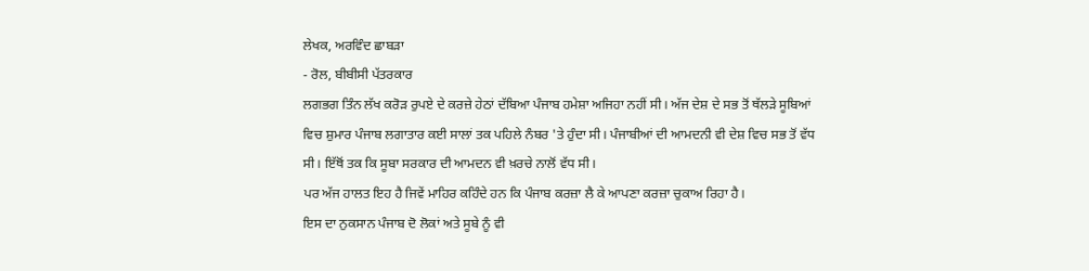ਲੇਖਕ, ਅਰਵਿੰਦ ਛਾਬੜਾ
- ਰੋਲ, ਬੀਬੀਸੀ ਪੱਤਰਕਾਰ
ਲਗਭਗ ਤਿੰਨ ਲੱਖ ਕਰੋੜ ਰੁਪਏ ਦੇ ਕਰਜ਼ੇ ਹੇਠਾਂ ਦੱਬਿਆ ਪੰਜਾਬ ਹਮੇਸ਼ਾ ਅਜਿਹਾ ਨਹੀਂ ਸੀ। ਅੱਜ ਦੇਸ਼ ਦੇ ਸਭ ਤੋਂ ਥੱਲੜੇ ਸੂਬਿਆਂ ਵਿਚ ਸ਼ੁਮਾਰ ਪੰਜਾਬ ਲਗਾਤਾਰ ਕਈ ਸਾਲਾਂ ਤਕ ਪਹਿਲੇ ਨੰਬਰ 'ਤੇ ਹੁੰਦਾ ਸੀ। ਪੰਜਾਬੀਆਂ ਦੀ ਆਮਦਨੀ ਵੀ ਦੇਸ਼ ਵਿਚ ਸਭ ਤੋਂ ਵੱਧ ਸੀ। ਇੱਥੋਂ ਤਕ ਕਿ ਸੂਬਾ ਸਰਕਾਰ ਦੀ ਆਮਦਨ ਵੀ ਖ਼ਰਚੇ ਨਾਲੋਂ ਵੱਧ ਸੀ।
ਪਰ ਅੱਜ ਹਾਲਤ ਇਹ ਹੈ ਜਿਵੇਂ ਮਾਹਿਰ ਕਹਿੰਦੇ ਹਨ ਕਿ ਪੰਜਾਬ ਕਰਜ਼ਾ ਲੈ ਕੇ ਆਪਣਾ ਕਰਜ਼ਾ ਚੁਕਾਅ ਰਿਹਾ ਹੈ।
ਇਸ ਦਾ ਨੁਕਸਾਨ ਪੰਜਾਬ ਦੋ ਲੋਕਾਂ ਅਤੇ ਸੂਬੇ ਨੂੰ ਵੀ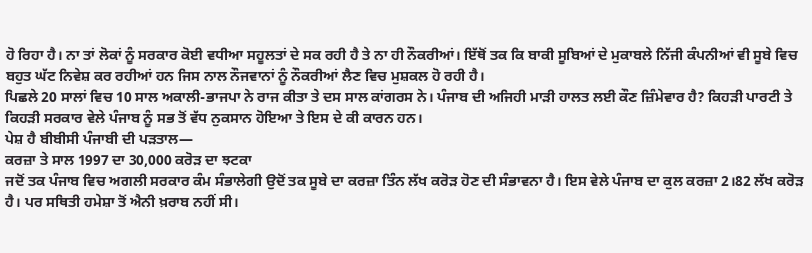ਹੋ ਰਿਹਾ ਹੈ। ਨਾ ਤਾਂ ਲੋਕਾਂ ਨੂੰ ਸਰਕਾਰ ਕੋਈ ਵਧੀਆ ਸਹੂਲਤਾਂ ਦੇ ਸਕ ਰਹੀ ਹੈ ਤੇ ਨਾ ਹੀ ਨੌਕਰੀਆਂ। ਇੱਥੋਂ ਤਕ ਕਿ ਬਾਕੀ ਸੂਬਿਆਂ ਦੇ ਮੁਕਾਬਲੇ ਨਿੱਜੀ ਕੰਪਨੀਆਂ ਵੀ ਸੂਬੇ ਵਿਚ ਬਹੁਤ ਘੱਟ ਨਿਵੇਸ਼ ਕਰ ਰਹੀਆਂ ਹਨ ਜਿਸ ਨਾਲ ਨੌਜਵਾਨਾਂ ਨੂੰ ਨੌਕਰੀਆਂ ਲੈਣ ਵਿਚ ਮੁਸ਼ਕਲ ਹੋ ਰਹੀ ਹੈ।
ਪਿਛਲੇ 20 ਸਾਲਾਂ ਵਿਚ 10 ਸਾਲ ਅਕਾਲੀ-ਭਾਜਪਾ ਨੇ ਰਾਜ ਕੀਤਾ ਤੇ ਦਸ ਸਾਲ ਕਾਂਗਰਸ ਨੇ। ਪੰਜਾਬ ਦੀ ਅਜਿਹੀ ਮਾੜੀ ਹਾਲਤ ਲਈ ਕੌਣ ਜ਼ਿੰਮੇਵਾਰ ਹੈ? ਕਿਹੜੀ ਪਾਰਟੀ ਤੇ ਕਿਹੜੀ ਸਰਕਾਰ ਵੇਲੇ ਪੰਜਾਬ ਨੂੰ ਸਭ ਤੋਂ ਵੱਧ ਨੁਕਸਾਨ ਹੋਇਆ ਤੇ ਇਸ ਦੇ ਕੀ ਕਾਰਨ ਹਨ।
ਪੇਸ਼ ਹੈ ਬੀਬੀਸੀ ਪੰਜਾਬੀ ਦੀ ਪੜਤਾਲ—
ਕਰਜ਼ਾ ਤੇ ਸਾਲ 1997 ਦਾ 30,000 ਕਰੋੜ ਦਾ ਝਟਕਾ
ਜਦੋਂ ਤਕ ਪੰਜਾਬ ਵਿਚ ਅਗਲੀ ਸਰਕਾਰ ਕੰਮ ਸੰਭਾਲੇਗੀ ਉਦੋਂ ਤਕ ਸੂਬੇ ਦਾ ਕਰਜ਼ਾ ਤਿੰਨ ਲੱਖ ਕਰੋੜ ਹੋਣ ਦੀ ਸੰਭਾਵਨਾ ਹੈ। ਇਸ ਵੇਲੇ ਪੰਜਾਬ ਦਾ ਕੁਲ ਕਰਜ਼ਾ 2।82 ਲੱਖ ਕਰੋੜ ਹੈ। ਪਰ ਸਥਿਤੀ ਹਮੇਸ਼ਾ ਤੋਂ ਐਨੀ ਖ਼ਰਾਬ ਨਹੀਂ ਸੀ।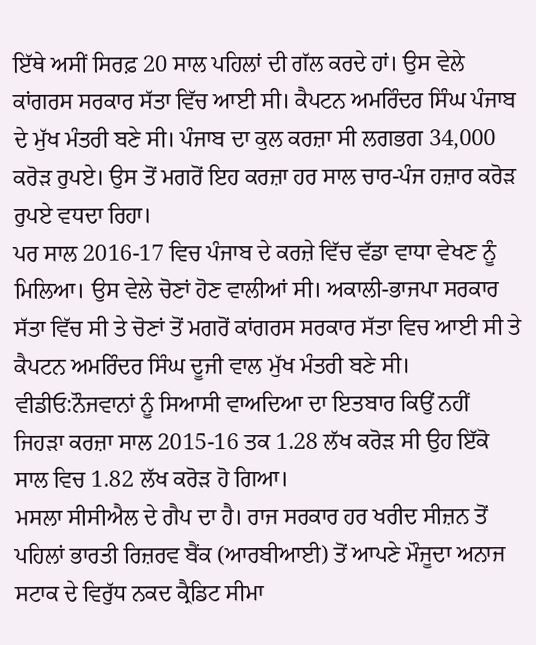ਇੱਥੇ ਅਸੀਂ ਸਿਰਫ਼ 20 ਸਾਲ ਪਹਿਲਾਂ ਦੀ ਗੱਲ ਕਰਦੇ ਹਾਂ। ਉਸ ਵੇਲੇ ਕਾਂਗਰਸ ਸਰਕਾਰ ਸੱਤਾ ਵਿੱਚ ਆਈ ਸੀ। ਕੈਪਟਨ ਅਮਰਿੰਦਰ ਸਿੰਘ ਪੰਜਾਬ ਦੇ ਮੁੱਖ ਮੰਤਰੀ ਬਣੇ ਸੀ। ਪੰਜਾਬ ਦਾ ਕੁਲ ਕਰਜ਼ਾ ਸੀ ਲਗਭਗ 34,000 ਕਰੋੜ ਰੁਪਏ। ਉਸ ਤੋਂ ਮਗਰੋਂ ਇਹ ਕਰਜ਼ਾ ਹਰ ਸਾਲ ਚਾਰ-ਪੰਜ ਹਜ਼ਾਰ ਕਰੋੜ ਰੁਪਏ ਵਧਦਾ ਰਿਹਾ।
ਪਰ ਸਾਲ 2016-17 ਵਿਚ ਪੰਜਾਬ ਦੇ ਕਰਜ਼ੇ ਵਿੱਚ ਵੱਡਾ ਵਾਧਾ ਵੇਖਣ ਨੂੰ ਮਿਲਿਆ। ਉਸ ਵੇਲੇ ਚੋਣਾਂ ਹੋਣ ਵਾਲੀਆਂ ਸੀ। ਅਕਾਲੀ-ਭਾਜਪਾ ਸਰਕਾਰ ਸੱਤਾ ਵਿੱਚ ਸੀ ਤੇ ਚੋਣਾਂ ਤੋਂ ਮਗਰੋਂ ਕਾਂਗਰਸ ਸਰਕਾਰ ਸੱਤਾ ਵਿਚ ਆਈ ਸੀ ਤੇ ਕੈਪਟਨ ਅਮਰਿੰਦਰ ਸਿੰਘ ਦੂਜੀ ਵਾਲ ਮੁੱਖ ਮੰਤਰੀ ਬਣੇ ਸੀ।
ਵੀਡੀਓ:ਨੌਜਵਾਨਾਂ ਨੂੰ ਸਿਆਸੀ ਵਾਅਦਿਆ ਦਾ ਇਤਬਾਰ ਕਿਉਂ ਨਹੀਂ
ਜਿਹੜਾ ਕਰਜ਼ਾ ਸਾਲ 2015-16 ਤਕ 1.28 ਲੱਖ ਕਰੋੜ ਸੀ ਉਹ ਇੱਕੋ ਸਾਲ ਵਿਚ 1.82 ਲੱਖ ਕਰੋੜ ਹੋ ਗਿਆ।
ਮਸਲਾ ਸੀਸੀਐਲ ਦੇ ਗੈਪ ਦਾ ਹੈ। ਰਾਜ ਸਰਕਾਰ ਹਰ ਖਰੀਦ ਸੀਜ਼ਨ ਤੋਂ ਪਹਿਲਾਂ ਭਾਰਤੀ ਰਿਜ਼ਰਵ ਬੈਂਕ (ਆਰਬੀਆਈ) ਤੋਂ ਆਪਣੇ ਮੌਜੂਦਾ ਅਨਾਜ ਸਟਾਕ ਦੇ ਵਿਰੁੱਧ ਨਕਦ ਕ੍ਰੈਡਿਟ ਸੀਮਾ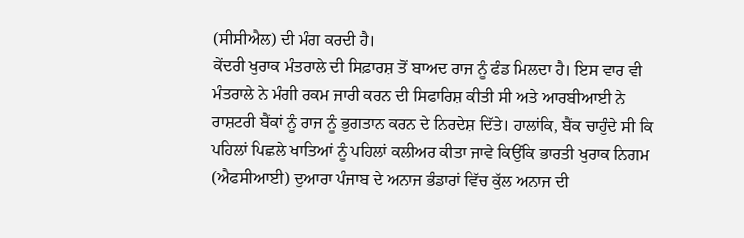(ਸੀਸੀਐਲ) ਦੀ ਮੰਗ ਕਰਦੀ ਹੈ।
ਕੇਂਦਰੀ ਖੁਰਾਕ ਮੰਤਰਾਲੇ ਦੀ ਸਿਫ਼ਾਰਸ਼ ਤੋਂ ਬਾਅਦ ਰਾਜ ਨੂੰ ਫੰਡ ਮਿਲਦਾ ਹੈ। ਇਸ ਵਾਰ ਵੀ ਮੰਤਰਾਲੇ ਨੇ ਮੰਗੀ ਰਕਮ ਜਾਰੀ ਕਰਨ ਦੀ ਸਿਫਾਰਿਸ਼ ਕੀਤੀ ਸੀ ਅਤੇ ਆਰਬੀਆਈ ਨੇ ਰਾਸ਼ਟਰੀ ਬੈਂਕਾਂ ਨੂੰ ਰਾਜ ਨੂੰ ਭੁਗਤਾਨ ਕਰਨ ਦੇ ਨਿਰਦੇਸ਼ ਦਿੱਤੇ। ਹਾਲਾਂਕਿ, ਬੈਂਕ ਚਾਹੁੰਦੇ ਸੀ ਕਿ ਪਹਿਲਾਂ ਪਿਛਲੇ ਖਾਤਿਆਂ ਨੂੰ ਪਹਿਲਾਂ ਕਲੀਅਰ ਕੀਤਾ ਜਾਵੇ ਕਿਉਂਕਿ ਭਾਰਤੀ ਖੁਰਾਕ ਨਿਗਮ (ਐਫਸੀਆਈ) ਦੁਆਰਾ ਪੰਜਾਬ ਦੇ ਅਨਾਜ ਭੰਡਾਰਾਂ ਵਿੱਚ ਕੁੱਲ ਅਨਾਜ ਦੀ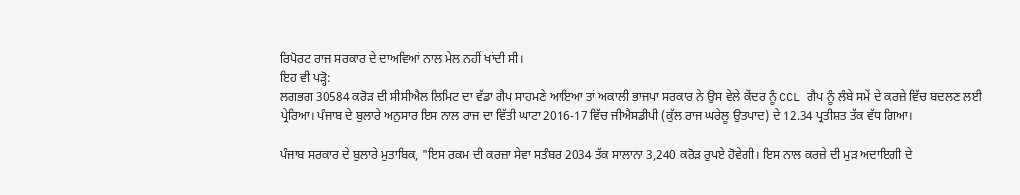ਰਿਪੋਰਟ ਰਾਜ ਸਰਕਾਰ ਦੇ ਦਾਅਵਿਆਂ ਨਾਲ ਮੇਲ ਨਹੀਂ ਖਾਂਦੀ ਸੀ।
ਇਹ ਵੀ ਪੜ੍ਹੋ:
ਲਗਭਗ 30584 ਕਰੋੜ ਦੀ ਸੀਸੀਐਲ ਲਿਮਿਟ ਦਾ ਵੱਡਾ ਗੈਪ ਸਾਹਮਣੇ ਆਇਆ ਤਾਂ ਅਕਾਲੀ ਭਾਜਪਾ ਸਰਕਾਰ ਨੇ ਉਸ ਵੇਲੇ ਕੇਂਦਰ ਨੂੰ CCL ਗੈਪ ਨੂੰ ਲੰਬੇ ਸਮੇਂ ਦੇ ਕਰਜ਼ੇ ਵਿੱਚ ਬਦਲਣ ਲਈ ਪ੍ਰੇਰਿਆ। ਪੰਜਾਬ ਦੇ ਬੁਲਾਰੇ ਅਨੁਸਾਰ ਇਸ ਨਾਲ ਰਾਜ ਦਾ ਵਿੱਤੀ ਘਾਟਾ 2016-17 ਵਿੱਚ ਜੀਐਸਡੀਪੀ (ਕੁੱਲ ਰਾਜ ਘਰੇਲੂ ਉਤਪਾਦ) ਦੇ 12.34 ਪ੍ਰਤੀਸ਼ਤ ਤੱਕ ਵੱਧ ਗਿਆ।

ਪੰਜਾਬ ਸਰਕਾਰ ਦੇ ਬੁਲਾਰੇ ਮੁਤਾਬਿਕ, "ਇਸ ਰਕਮ ਦੀ ਕਰਜ਼ਾ ਸੇਵਾ ਸਤੰਬਰ 2034 ਤੱਕ ਸਾਲਾਨਾ 3,240 ਕਰੋੜ ਰੁਪਏ ਹੋਵੇਗੀ। ਇਸ ਨਾਲ ਕਰਜ਼ੇ ਦੀ ਮੁੜ ਅਦਾਇਗੀ ਦੇ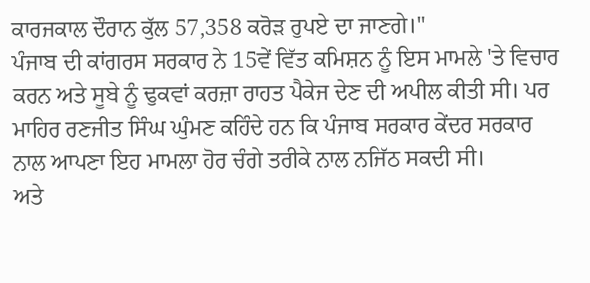ਕਾਰਜਕਾਲ ਦੌਰਾਨ ਕੁੱਲ 57,358 ਕਰੋੜ ਰੁਪਏ ਦਾ ਜਾਣਗੇ।"
ਪੰਜਾਬ ਦੀ ਕਾਂਗਰਸ ਸਰਕਾਰ ਨੇ 15ਵੇਂ ਵਿੱਤ ਕਮਿਸ਼ਨ ਨੂੰ ਇਸ ਮਾਮਲੇ 'ਤੇ ਵਿਚਾਰ ਕਰਨ ਅਤੇ ਸੂਬੇ ਨੂੰ ਢੁਕਵਾਂ ਕਰਜ਼ਾ ਰਾਹਤ ਪੈਕੇਜ ਦੇਣ ਦੀ ਅਪੀਲ ਕੀਤੀ ਸੀ। ਪਰ ਮਾਹਿਰ ਰਣਜੀਤ ਸਿੰਘ ਘੁੰਮਣ ਕਹਿੰਦੇ ਹਨ ਕਿ ਪੰਜਾਬ ਸਰਕਾਰ ਕੇਂਦਰ ਸਰਕਾਰ ਨਾਲ ਆਪਣਾ ਇਹ ਮਾਮਲਾ ਹੋਰ ਚੰਗੇ ਤਰੀਕੇ ਨਾਲ ਨਜਿੱਠ ਸਕਦੀ ਸੀ।
ਅਤੇ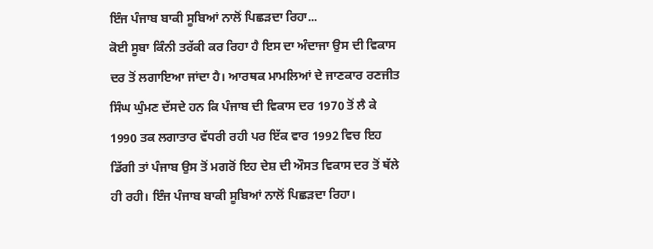ਇੰਜ ਪੰਜਾਬ ਬਾਕੀ ਸੂਬਿਆਂ ਨਾਲੋਂ ਪਿਛੜਦਾ ਰਿਹਾ...
ਕੋਈ ਸੂਬਾ ਕਿੰਨੀ ਤਰੱਕੀ ਕਰ ਰਿਹਾ ਹੈ ਇਸ ਦਾ ਅੰਦਾਜਾ ਉਸ ਦੀ ਵਿਕਾਸ ਦਰ ਤੋਂ ਲਗਾਇਆ ਜਾਂਦਾ ਹੈ। ਆਰਥਕ ਮਾਮਲਿਆਂ ਦੇ ਜਾਣਕਾਰ ਰਣਜੀਤ ਸਿੰਘ ਘੁੰਮਣ ਦੱਸਦੇ ਹਨ ਕਿ ਪੰਜਾਬ ਦੀ ਵਿਕਾਸ ਦਰ 1970 ਤੋਂ ਲੈ ਕੇ 1990 ਤਕ ਲਗਾਤਾਰ ਵੱਧਰੀ ਰਹੀ ਪਰ ਇੱਕ ਵਾਰ 1992 ਵਿਚ ਇਹ ਡਿੱਗੀ ਤਾਂ ਪੰਜਾਬ ਉਸ ਤੋਂ ਮਗਰੋਂ ਇਹ ਦੇਸ਼ ਦੀ ਔਸਤ ਵਿਕਾਸ ਦਰ ਤੋਂ ਥੱਲੇ ਹੀ ਰਹੀ। ਇੰਜ ਪੰਜਾਬ ਬਾਕੀ ਸੂਬਿਆਂ ਨਾਲੋਂ ਪਿਛੜਦਾ ਰਿਹਾ।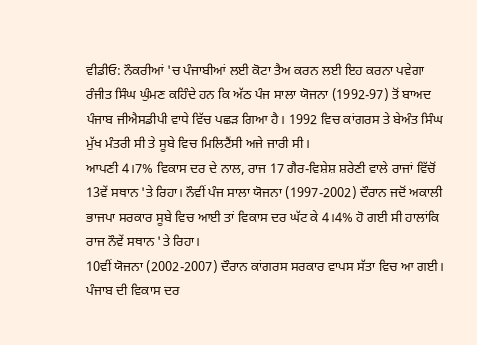ਵੀਡੀਓ: ਨੌਕਰੀਆਂ 'ਚ ਪੰਜਾਬੀਆਂ ਲਈ ਕੋਟਾ ਤੈਅ ਕਰਨ ਲਈ ਇਹ ਕਰਨਾ ਪਵੇਗਾ
ਰੰਜੀਤ ਸਿੰਘ ਘੁੰਮਣ ਕਹਿੰਦੇ ਹਨ ਕਿ ਅੱਠ ਪੰਜ ਸਾਲਾ ਯੋਜਨਾ (1992-97) ਤੋਂ ਬਾਅਦ ਪੰਜਾਬ ਜੀਐਸਡੀਪੀ ਵਾਧੇ ਵਿੱਚ ਪਛੜ ਗਿਆ ਹੈ। 1992 ਵਿਚ ਕਾਂਗਰਸ ਤੇ ਬੇਅੰਤ ਸਿੰਘ ਮੁੱਖ ਮੰਤਰੀ ਸੀ ਤੇ ਸੂਬੇ ਵਿਚ ਮਿਲਿਟੈਂਸੀ ਅਜੇ ਜਾਰੀ ਸੀ।
ਆਪਣੀ 4।7% ਵਿਕਾਸ ਦਰ ਦੇ ਨਾਲ, ਰਾਜ 17 ਗੈਰ-ਵਿਸ਼ੇਸ਼ ਸ਼ਰੇਣੀ ਵਾਲੇ ਰਾਜਾਂ ਵਿੱਚੋਂ 13ਵੇਂ ਸਥਾਨ 'ਤੇ ਰਿਹਾ। ਨੌਵੀਂ ਪੰਜ ਸਾਲਾ ਯੋਜਨਾ (1997-2002) ਦੌਰਾਨ ਜਦੋਂ ਅਕਾਲੀ ਭਾਜਪਾ ਸਰਕਾਰ ਸੂਬੇ ਵਿਚ ਆਈ ਤਾਂ ਵਿਕਾਸ ਦਰ ਘੱਟ ਕੇ 4।4% ਹੋ ਗਈ ਸੀ ਹਾਲਾਂਕਿ ਰਾਜ ਨੌਵੇਂ ਸਥਾਨ 'ਤੇ ਰਿਹਾ।
10ਵੀਂ ਯੋਜਨਾ (2002-2007) ਦੌਰਾਨ ਕਾਂਗਰਸ ਸਰਕਾਰ ਵਾਪਸ ਸੱਤਾ ਵਿਚ ਆ ਗਈ। ਪੰਜਾਬ ਦੀ ਵਿਕਾਸ ਦਰ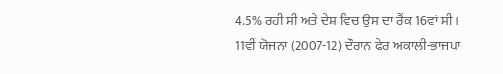4.5% ਰਹੀ ਸੀ ਅਤੇ ਦੇਸ਼ ਵਿਚ ਉਸ ਦਾ ਰੈਂਕ 16ਵਾਂ ਸੀ।
11ਵੀਂ ਯੋਜਨਾ (2007-12) ਦੌਰਾਨ ਫੇਰ ਅਕਾਲੀ-ਭਾਜਪਾ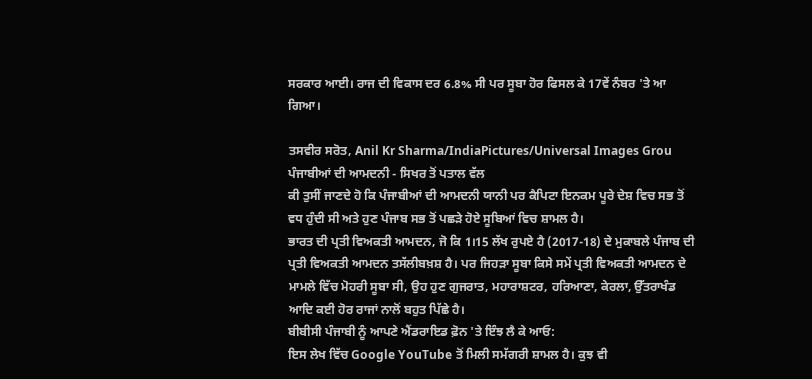ਸਰਕਾਰ ਆਈ। ਰਾਜ ਦੀ ਵਿਕਾਸ ਦਰ 6.8% ਸੀ ਪਰ ਸੂਬਾ ਹੋਰ ਫਿਸਲ ਕੇ 17ਵੇਂ ਨੰਬਰ 'ਤੇ ਆ ਗਿਆ।

ਤਸਵੀਰ ਸਰੋਤ, Anil Kr Sharma/IndiaPictures/Universal Images Grou
ਪੰਜਾਬੀਆਂ ਦੀ ਆਮਦਨੀ - ਸਿਖਰ ਤੋਂ ਪਤਾਲ ਵੱਲ
ਕੀ ਤੁਸੀਂ ਜਾਣਦੇ ਹੋ ਕਿ ਪੰਜਾਬੀਆਂ ਦੀ ਆਮਦਨੀ ਯਾਨੀ ਪਰ ਕੈਪਿਟਾ ਇਨਕਮ ਪੂਰੇ ਦੇਸ਼ ਵਿਚ ਸਭ ਤੋਂ ਵਧ ਹੁੰਦੀ ਸੀ ਅਤੇ ਹੁਣ ਪੰਜਾਬ ਸਭ ਤੋਂ ਪਛੜੇ ਹੋਏ ਸੂਬਿਆਂ ਵਿਚ ਸ਼ਾਮਲ ਹੈ।
ਭਾਰਤ ਦੀ ਪ੍ਰਤੀ ਵਿਅਕਤੀ ਆਮਦਨ, ਜੋ ਕਿ 1।15 ਲੱਖ ਰੁਪਏ ਹੈ (2017-18) ਦੇ ਮੁਕਾਬਲੇ ਪੰਜਾਬ ਦੀ ਪ੍ਰਤੀ ਵਿਅਕਤੀ ਆਮਦਨ ਤਸੱਲੀਬਖ਼ਸ਼ ਹੈ। ਪਰ ਜਿਹੜਾ ਸੂਬਾ ਕਿਸੇ ਸਮੇਂ ਪ੍ਰਤੀ ਵਿਅਕਤੀ ਆਮਦਨ ਦੇ ਮਾਮਲੇ ਵਿੱਚ ਮੋਹਰੀ ਸੂਬਾ ਸੀ, ਉਹ ਹੁਣ ਗੁਜਰਾਤ, ਮਹਾਰਾਸ਼ਟਰ, ਹਰਿਆਣਾ, ਕੇਰਲਾ, ਉੱਤਰਾਖੰਡ ਆਦਿ ਕਈ ਹੋਰ ਰਾਜਾਂ ਨਾਲੋਂ ਬਹੁਤ ਪਿੱਛੇ ਹੈ।
ਬੀਬੀਸੀ ਪੰਜਾਬੀ ਨੂੰ ਆਪਣੇ ਐਂਡਰਾਇਡ ਫ਼ੋਨ 'ਤੇ ਇੰਝ ਲੈ ਕੇ ਆਓ:
ਇਸ ਲੇਖ ਵਿੱਚ Google YouTube ਤੋਂ ਮਿਲੀ ਸਮੱਗਰੀ ਸ਼ਾਮਲ ਹੈ। ਕੁਝ ਵੀ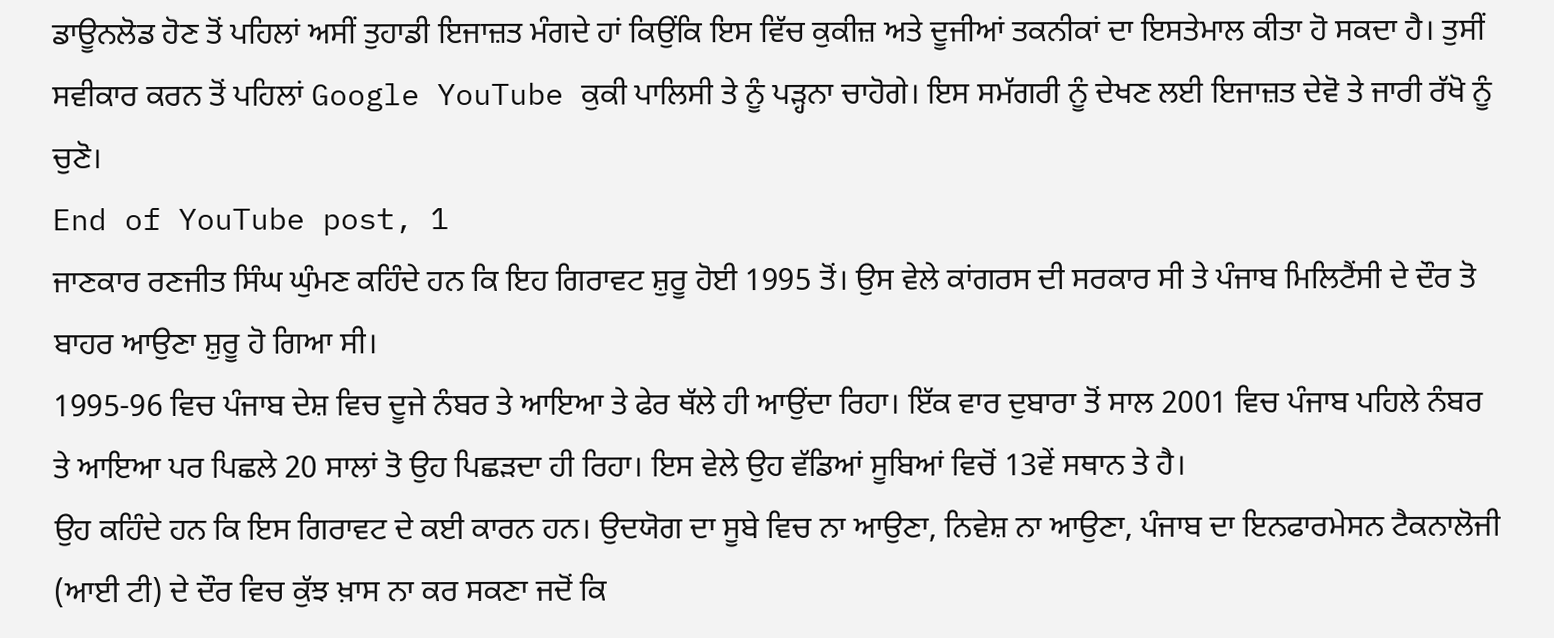ਡਾਊਨਲੋਡ ਹੋਣ ਤੋਂ ਪਹਿਲਾਂ ਅਸੀਂ ਤੁਹਾਡੀ ਇਜਾਜ਼ਤ ਮੰਗਦੇ ਹਾਂ ਕਿਉਂਕਿ ਇਸ ਵਿੱਚ ਕੁਕੀਜ਼ ਅਤੇ ਦੂਜੀਆਂ ਤਕਨੀਕਾਂ ਦਾ ਇਸਤੇਮਾਲ ਕੀਤਾ ਹੋ ਸਕਦਾ ਹੈ। ਤੁਸੀਂ ਸਵੀਕਾਰ ਕਰਨ ਤੋਂ ਪਹਿਲਾਂ Google YouTube ਕੁਕੀ ਪਾਲਿਸੀ ਤੇ ਨੂੰ ਪੜ੍ਹਨਾ ਚਾਹੋਗੇ। ਇਸ ਸਮੱਗਰੀ ਨੂੰ ਦੇਖਣ ਲਈ ਇਜਾਜ਼ਤ ਦੇਵੋ ਤੇ ਜਾਰੀ ਰੱਖੋ ਨੂੰ ਚੁਣੋ।
End of YouTube post, 1
ਜਾਣਕਾਰ ਰਣਜੀਤ ਸਿੰਘ ਘੁੰਮਣ ਕਹਿੰਦੇ ਹਨ ਕਿ ਇਹ ਗਿਰਾਵਟ ਸ਼ੁਰੂ ਹੋਈ 1995 ਤੋਂ। ਉਸ ਵੇਲੇ ਕਾਂਗਰਸ ਦੀ ਸਰਕਾਰ ਸੀ ਤੇ ਪੰਜਾਬ ਮਿਲਿਟੈਂਸੀ ਦੇ ਦੌਰ ਤੋ ਬਾਹਰ ਆਉਣਾ ਸ਼ੁਰੂ ਹੋ ਗਿਆ ਸੀ।
1995-96 ਵਿਚ ਪੰਜਾਬ ਦੇਸ਼ ਵਿਚ ਦੂਜੇ ਨੰਬਰ ਤੇ ਆਇਆ ਤੇ ਫੇਰ ਥੱਲੇ ਹੀ ਆਉਂਦਾ ਰਿਹਾ। ਇੱਕ ਵਾਰ ਦੁਬਾਰਾ ਤੋਂ ਸਾਲ 2001 ਵਿਚ ਪੰਜਾਬ ਪਹਿਲੇ ਨੰਬਰ ਤੇ ਆਇਆ ਪਰ ਪਿਛਲੇ 20 ਸਾਲਾਂ ਤੋ ਉਹ ਪਿਛੜਦਾ ਹੀ ਰਿਹਾ। ਇਸ ਵੇਲੇ ਉਹ ਵੱਡਿਆਂ ਸੂਬਿਆਂ ਵਿਚੋਂ 13ਵੇਂ ਸਥਾਨ ਤੇ ਹੈ।
ਉਹ ਕਹਿੰਦੇ ਹਨ ਕਿ ਇਸ ਗਿਰਾਵਟ ਦੇ ਕਈ ਕਾਰਨ ਹਨ। ਉਦਯੋਗ ਦਾ ਸੂਬੇ ਵਿਚ ਨਾ ਆਉਣਾ, ਨਿਵੇਸ਼ ਨਾ ਆਉਣਾ, ਪੰਜਾਬ ਦਾ ਇਨਫਾਰਮੇਸਨ ਟੈਕਨਾਲੋਜੀ (ਆਈ ਟੀ) ਦੇ ਦੌਰ ਵਿਚ ਕੁੱਝ ਖ਼ਾਸ ਨਾ ਕਰ ਸਕਣਾ ਜਦੋਂ ਕਿ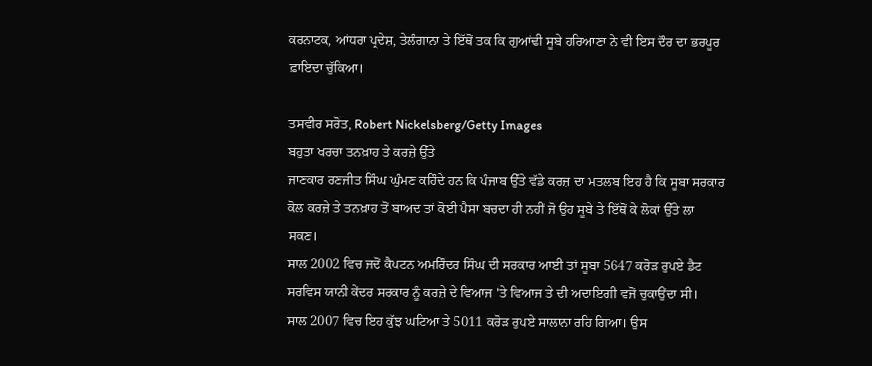ਕਰਨਾਟਕ, ਆਂਧਰਾ ਪ੍ਰਦੇਸ਼, ਤੇਲੰਗਾਨਾ ਤੇ ਇੱਥੋਂ ਤਕ ਕਿ ਗੁਆਂਢੀ ਸੂਬੇ ਹਰਿਆਣਾ ਨੇ ਵੀ ਇਸ ਦੌਰ ਦਾ ਭਰਪੂਰ ਫ਼ਾਇਦਾ ਚੁੱਕਿਆ।

ਤਸਵੀਰ ਸਰੋਤ, Robert Nickelsberg/Getty Images
ਬਹੁਤਾ ਖਰਚਾ ਤਨਖ਼ਾਹ ਤੇ ਕਰਜ਼ੇ ਉੱਤੇ
ਜਾਣਕਾਰ ਰਣਜੀਤ ਸਿੰਘ ਘੁੰਮਣ ਕਹਿੰਦੇ ਹਨ ਕਿ ਪੰਜਾਬ ਉੱਤੇ ਵੱਡੇ ਕਰਜ਼ ਦਾ ਮਤਲਬ ਇਹ ਹੈ ਕਿ ਸੂਬਾ ਸਰਕਾਰ ਕੋਲ ਕਰਜ਼ੇ ਤੇ ਤਨਖ਼ਾਹ ਤੋਂ ਬਾਅਦ ਤਾਂ ਕੋਈ ਪੈਸਾ ਬਚਦਾ ਹੀ ਨਹੀਂ ਜੋ ਉਹ ਸੂਬੇ ਤੇ ਇੱਥੋਂ ਕੇ ਲੋਕਾਂ ਉੱਤੇ ਲਾ ਸਕਣ।
ਸਾਲ 2002 ਵਿਚ ਜਦੋਂ ਕੈਪਟਨ ਅਮਰਿੰਦਰ ਸਿੰਘ ਦੀ ਸਰਕਾਰ ਆਈ ਤਾਂ ਸੂਬਾ 5647 ਕਰੋੜ ਰੁਪਏ ਡੈਟ ਸਰਵਿਸ ਯਾਨੀ ਕੇਂਦਰ ਸਰਕਾਰ ਨੂੰ ਕਰਜ਼ੇ ਦੇ ਵਿਆਜ 'ਤੇ ਵਿਆਜ ਤੇ ਦੀ ਅਦਾਇਗੀ ਵਜੋਂ ਚੁਕਾਉਂਦਾ ਸੀ।
ਸਾਲ 2007 ਵਿਚ ਇਹ ਕੁੱਝ ਘਟਿਆ ਤੇ 5011 ਕਰੋੜ ਰੁਪਏ ਸਾਲਾਨਾ ਰਹਿ ਗਿਆ। ਉਸ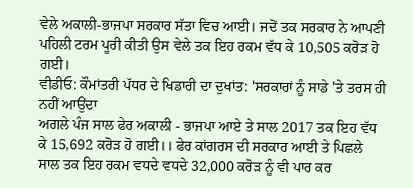ਵੇਲੇ ਅਕਾਲੀ-ਭਾਜਪਾ ਸਰਕਾਰ ਸੱਤਾ ਵਿਚ ਆਈ। ਜਦੋਂ ਤਕ ਸਰਕਾਰ ਨੇ ਆਪਣੀ ਪਹਿਲੀ ਟਰਮ ਪੂਰੀ ਕੀਤੀ ਉਸ ਵੇਲੇ ਤਕ ਇਹ ਰਕਮ ਵੱਧ ਕੇ 10,505 ਕਰੋੜ ਹੋ ਗਈ।
ਵੀਡੀਓ: ਕੌਮਾਂਤਰੀ ਪੱਧਰ ਦੇ ਖਿਡਾਰੀ ਦਾ ਦੁਖਾਂਤ: 'ਸਰਕਾਰਾਂ ਨੂੰ ਸਾਡੇ 'ਤੇ ਤਰਸ ਹੀ ਨਹੀਂ ਆਉਂਦਾ
ਅਗਲੇ ਪੰਜ ਸਾਲ ਫੇਰ ਅਕਾਲੀ - ਭਾਜਪਾ ਆਏ ਤੇ ਸਾਲ 2017 ਤਕ ਇਹ ਵੱਧ ਕੇ 15,692 ਕਰੋੜ ਹੋ ਗਈ।। ਫੇਰ ਕਾਂਗਰਸ ਦੀ ਸਰਕਾਰ ਆਈ ਤੇ ਪਿਛਲੇ ਸਾਲ ਤਕ ਇਹ ਰਕਮ ਵਧਦੇ ਵਧਦੇ 32,000 ਕਰੋੜ ਨੂੰ ਵੀ ਪਾਰ ਕਰ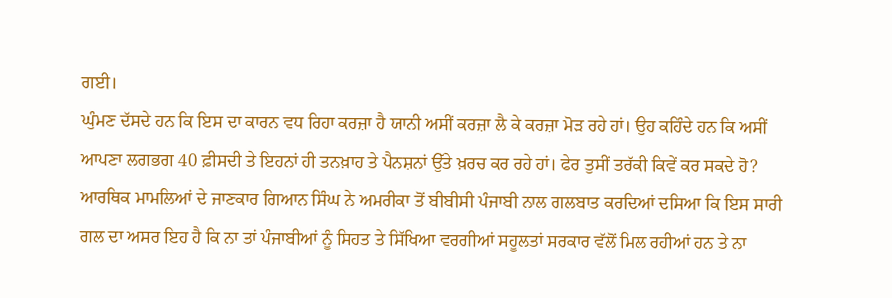ਗਈ।
ਘੁੰਮਣ ਦੱਸਦੇ ਹਨ ਕਿ ਇਸ ਦਾ ਕਾਰਨ ਵਧ ਰਿਹਾ ਕਰਜ਼ਾ ਹੈ ਯਾਨੀ ਅਸੀਂ ਕਰਜ਼ਾ ਲੈ ਕੇ ਕਰਜ਼ਾ ਮੋੜ ਰਹੇ ਹਾਂ। ਉਹ ਕਹਿੰਦੇ ਹਨ ਕਿ ਅਸੀਂ ਆਪਣਾ ਲਗਭਗ 40 ਫ਼ੀਸਦੀ ਤੇ ਇਹਨਾਂ ਹੀ ਤਨਖ਼ਾਹ ਤੇ ਪੈਨਸ਼ਨਾਂ ਉੱਤੇ ਖ਼ਰਚ ਕਰ ਰਹੇ ਹਾਂ। ਫੇਰ ਤੁਸੀਂ ਤਰੱਕੀ ਕਿਵੇਂ ਕਰ ਸਕਦੇ ਹੋ?
ਆਰਥਿਕ ਮਾਮਲਿਆਂ ਦੇ ਜਾਣਕਾਰ ਗਿਆਨ ਸਿੰਘ ਨੇ ਅਮਰੀਕਾ ਤੋਂ ਬੀਬੀਸੀ ਪੰਜਾਬੀ ਨਾਲ ਗਲਬਾਤ ਕਰਦਿਆਂ ਦਸਿਆ ਕਿ ਇਸ ਸਾਰੀ ਗਲ ਦਾ ਅਸਰ ਇਹ ਹੈ ਕਿ ਨਾ ਤਾਂ ਪੰਜਾਬੀਆਂ ਨੂੰ ਸਿਹਤ ਤੇ ਸਿੱਖਿਆ ਵਰਗੀਆਂ ਸਹੂਲਤਾਂ ਸਰਕਾਰ ਵੱਲੋਂ ਮਿਲ ਰਹੀਆਂ ਹਨ ਤੇ ਨਾ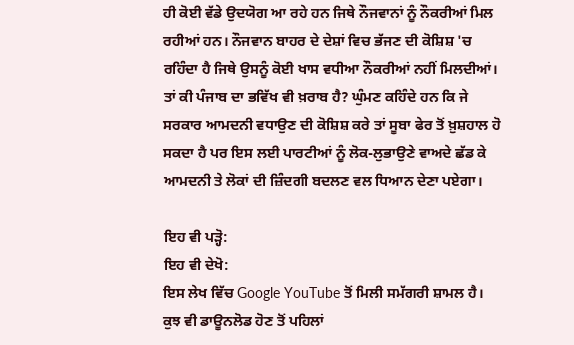ਹੀ ਕੋਈ ਵੱਡੇ ਉਦਯੋਗ ਆ ਰਹੇ ਹਨ ਜਿਥੇ ਨੌਜਵਾਨਾਂ ਨੂੰ ਨੌਕਰੀਆਂ ਮਿਲ ਰਹੀਆਂ ਹਨ। ਨੌਜਵਾਨ ਬਾਹਰ ਦੇ ਦੇਸ਼ਾਂ ਵਿਚ ਭੱਜਣ ਦੀ ਕੋਸ਼ਿਸ਼ 'ਚ ਰਹਿੰਦਾ ਹੈ ਜਿਥੇ ਉਸਨੂੰ ਕੋਈ ਖਾਸ ਵਧੀਆ ਨੌਕਰੀਆਂ ਨਹੀਂ ਮਿਲਦੀਆਂ।
ਤਾਂ ਕੀ ਪੰਜਾਬ ਦਾ ਭਵਿੱਖ ਵੀ ਖ਼ਰਾਬ ਹੈ? ਘੁੰਮਣ ਕਹਿੰਦੇ ਹਨ ਕਿ ਜੇ ਸਰਕਾਰ ਆਮਦਨੀ ਵਧਾਉਣ ਦੀ ਕੋਸ਼ਿਸ਼ ਕਰੇ ਤਾਂ ਸੂਬਾ ਫੇਰ ਤੋਂ ਖ਼ੁਸ਼ਹਾਲ ਹੋ ਸਕਦਾ ਹੈ ਪਰ ਇਸ ਲਈ ਪਾਰਟੀਆਂ ਨੂੰ ਲੋਕ-ਲੁਭਾਉਣੇ ਵਾਅਦੇ ਛੱਡ ਕੇ ਆਮਦਨੀ ਤੇ ਲੋਕਾਂ ਦੀ ਜ਼ਿੰਦਗੀ ਬਦਲਣ ਵਲ ਧਿਆਨ ਦੇਣਾ ਪਏਗਾ।

ਇਹ ਵੀ ਪੜ੍ਹੋ:
ਇਹ ਵੀ ਦੇਖੋ:
ਇਸ ਲੇਖ ਵਿੱਚ Google YouTube ਤੋਂ ਮਿਲੀ ਸਮੱਗਰੀ ਸ਼ਾਮਲ ਹੈ। ਕੁਝ ਵੀ ਡਾਊਨਲੋਡ ਹੋਣ ਤੋਂ ਪਹਿਲਾਂ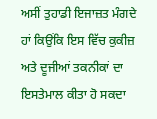ਅਸੀਂ ਤੁਹਾਡੀ ਇਜਾਜ਼ਤ ਮੰਗਦੇ ਹਾਂ ਕਿਉਂਕਿ ਇਸ ਵਿੱਚ ਕੁਕੀਜ਼ ਅਤੇ ਦੂਜੀਆਂ ਤਕਨੀਕਾਂ ਦਾ ਇਸਤੇਮਾਲ ਕੀਤਾ ਹੋ ਸਕਦਾ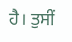ਹੈ। ਤੁਸੀਂ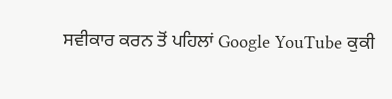ਸਵੀਕਾਰ ਕਰਨ ਤੋਂ ਪਹਿਲਾਂ Google YouTube ਕੁਕੀ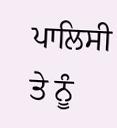ਪਾਲਿਸੀ ਤੇ ਨੂੰ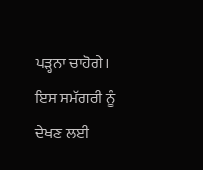ਪੜ੍ਹਨਾ ਚਾਹੋਗੇ। ਇਸ ਸਮੱਗਰੀ ਨੂੰ ਦੇਖਣ ਲਈ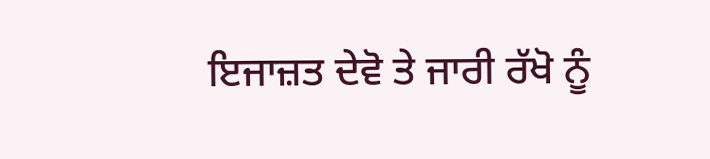ਇਜਾਜ਼ਤ ਦੇਵੋ ਤੇ ਜਾਰੀ ਰੱਖੋ ਨੂੰ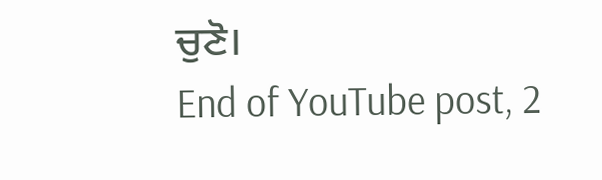ਚੁਣੋ।
End of YouTube post, 2